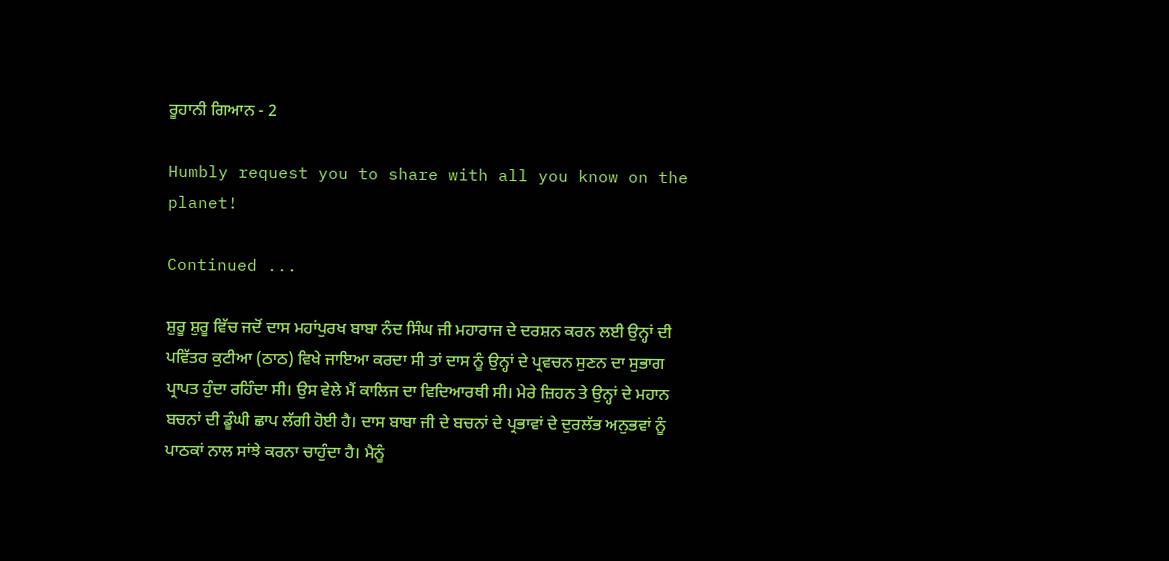ਰੂਹਾਨੀ ਗਿਆਨ - 2

Humbly request you to share with all you know on the planet!

Continued ...

ਸ਼ੁਰੂ ਸ਼ੁਰੂ ਵਿੱਚ ਜਦੋਂ ਦਾਸ ਮਹਾਂਪੁਰਖ ਬਾਬਾ ਨੰਦ ਸਿੰਘ ਜੀ ਮਹਾਰਾਜ ਦੇ ਦਰਸ਼ਨ ਕਰਨ ਲਈ ਉਨ੍ਹਾਂ ਦੀ ਪਵਿੱਤਰ ਕੁਟੀਆ (ਠਾਠ) ਵਿਖੇ ਜਾਇਆ ਕਰਦਾ ਸੀ ਤਾਂ ਦਾਸ ਨੂੰ ਉਨ੍ਹਾਂ ਦੇ ਪ੍ਰਵਚਨ ਸੁਣਨ ਦਾ ਸੁਭਾਗ ਪ੍ਰਾਪਤ ਹੁੰਦਾ ਰਹਿੰਦਾ ਸੀ। ਉਸ ਵੇਲੇ ਮੈਂ ਕਾਲਿਜ ਦਾ ਵਿਦਿਆਰਥੀ ਸੀ। ਮੇਰੇ ਜ਼ਿਹਨ ਤੇ ਉਨ੍ਹਾਂ ਦੇ ਮਹਾਨ ਬਚਨਾਂ ਦੀ ਡੂੰਘੀ ਛਾਪ ਲੱਗੀ ਹੋਈ ਹੈ। ਦਾਸ ਬਾਬਾ ਜੀ ਦੇ ਬਚਨਾਂ ਦੇ ਪ੍ਰਭਾਵਾਂ ਦੇ ਦੁਰਲੱਭ ਅਨੁਭਵਾਂ ਨੂੰ ਪਾਠਕਾਂ ਨਾਲ ਸਾਂਝੇ ਕਰਨਾ ਚਾਹੁੰਦਾ ਹੈ। ਮੈਨੂੰ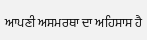ਆਪਣੀ ਅਸਮਰਥਾ ਦਾ ਅਹਿਸਾਸ ਹੈ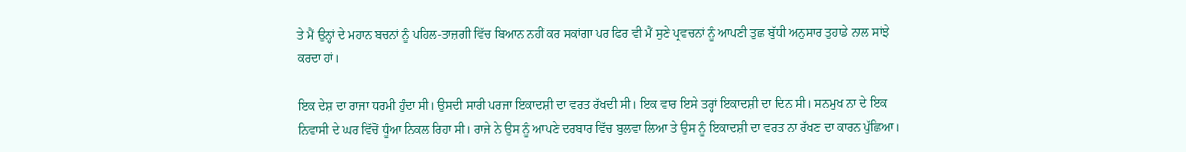ਤੇ ਮੈਂ ਉਨ੍ਹਾਂ ਦੇ ਮਹਾਨ ਬਚਨਾਂ ਨੂੰ ਪਹਿਲ-ਤਾਜ਼ਗੀ ਵਿੱਚ ਬਿਆਨ ਨਹੀਂ ਕਰ ਸਕਾਂਗਾ ਪਰ ਫਿਰ ਵੀ ਮੈਂ ਸੁਣੇ ਪ੍ਰਵਚਨਾਂ ਨੂੰ ਆਪਣੀ ਤੁਛ ਬੁੱਧੀ ਅਨੁਸਾਰ ਤੁਹਾਡੇ ਨਾਲ ਸਾਂਝੇ ਕਰਦਾ ਹਾਂ।

ਇਕ ਦੇਸ਼ ਦਾ ਰਾਜਾ ਧਰਮੀ ਹੁੰਦਾ ਸੀ। ਉਸਦੀ ਸਾਰੀ ਪਰਜਾ ਇਕਾਦਸ਼ੀ ਦਾ ਵਰਤ ਰੱਖਦੀ ਸੀ। ਇਕ ਵਾਰ ਇਸੇ ਤਰ੍ਹਾਂ ਇਕਾਦਸ਼ੀ ਦਾ ਦਿਨ ਸੀ। ਸਨਮੁਖ ਨਾ ਦੇ ਇਕ ਨਿਵਾਸੀ ਦੇ ਘਰ ਵਿੱਚੋਂ ਧੂੰਆ ਨਿਕਲ ਰਿਹਾ ਸੀ। ਰਾਜੇ ਨੇ ਉਸ ਨੂੰ ਆਪਣੇ ਦਰਬਾਰ ਵਿੱਚ ਬੁਲਵਾ ਲਿਆ ਤੇ ਉਸ ਨੂੰ ਇਕਾਦਸ਼ੀ ਦਾ ਵਰਤ ਨਾ ਰੱਖਣ ਦਾ ਕਾਰਨ ਪੁੱਛਿਆ।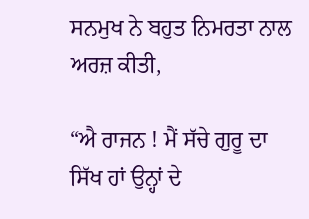ਸਨਮੁਖ ਨੇ ਬਹੁਤ ਨਿਮਰਤਾ ਨਾਲ ਅਰਜ਼ ਕੀਤੀ,

“ਐ ਰਾਜਨ ! ਮੈਂ ਸੱਚੇ ਗੁਰੂ ਦਾ ਸਿੱਖ ਹਾਂ ਉਨ੍ਹਾਂ ਦੇ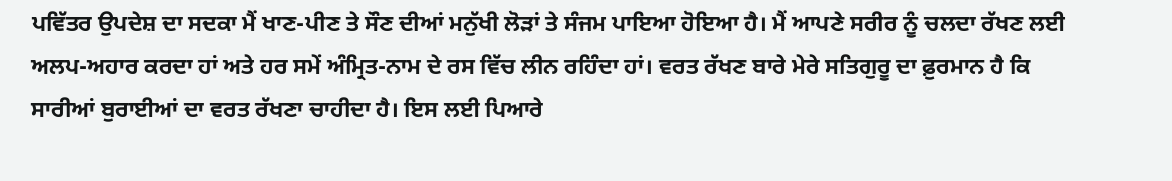ਪਵਿੱਤਰ ਉਪਦੇਸ਼ ਦਾ ਸਦਕਾ ਮੈਂ ਖਾਣ-ਪੀਣ ਤੇ ਸੌਣ ਦੀਆਂ ਮਨੁੱਖੀ ਲੋੜਾਂ ਤੇ ਸੰਜਮ ਪਾਇਆ ਹੋਇਆ ਹੈ। ਮੈਂ ਆਪਣੇ ਸਰੀਰ ਨੂੰ ਚਲਦਾ ਰੱਖਣ ਲਈ ਅਲਪ-ਅਹਾਰ ਕਰਦਾ ਹਾਂ ਅਤੇ ਹਰ ਸਮੇਂ ਅੰਮ੍ਰਿਤ-ਨਾਮ ਦੇ ਰਸ ਵਿੱਚ ਲੀਨ ਰਹਿੰਦਾ ਹਾਂ। ਵਰਤ ਰੱਖਣ ਬਾਰੇ ਮੇਰੇ ਸਤਿਗੁਰੂ ਦਾ ਫ਼ੁਰਮਾਨ ਹੈ ਕਿ ਸਾਰੀਆਂ ਬੁਰਾਈਆਂ ਦਾ ਵਰਤ ਰੱਖਣਾ ਚਾਹੀਦਾ ਹੈ। ਇਸ ਲਈ ਪਿਆਰੇ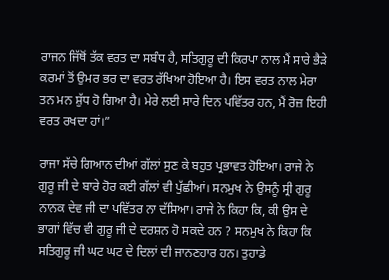ਰਾਜਨ ਜਿੱਥੋਂ ਤੱਕ ਵਰਤ ਦਾ ਸਬੰਧ ਹੈ, ਸਤਿਗੁਰੂ ਦੀ ਕਿਰਪਾ ਨਾਲ ਮੈਂ ਸਾਰੇ ਭੈੜੇ ਕਰਮਾਂ ਤੋਂ ਉਮਰ ਭਰ ਦਾ ਵਰਤ ਰੱਖਿਆ ਹੋਇਆ ਹੈ। ਇਸ ਵਰਤ ਨਾਲ ਮੇਰਾ ਤਨ ਮਨ ਸ਼ੁੱਧ ਹੋ ਗਿਆ ਹੈ। ਮੇਰੇ ਲਈ ਸਾਰੇ ਦਿਨ ਪਵਿੱਤਰ ਹਨ, ਮੈਂ ਰੋਜ਼ ਇਹੀ ਵਰਤ ਰਖਦਾ ਹਾਂ।”

ਰਾਜਾ ਸੱਚੇ ਗਿਆਨ ਦੀਆਂ ਗੱਲਾਂ ਸੁਣ ਕੇ ਬਹੁਤ ਪ੍ਰਭਾਵਤ ਹੋਇਆ। ਰਾਜੇ ਨੇ ਗੁਰੂ ਜੀ ਦੇ ਬਾਰੇ ਹੋਰ ਕਈ ਗੱਲਾਂ ਵੀ ਪੁੱਛੀਆਂ। ਸਨਮੁਖ ਨੇ ਉਸਨੂੰ ਸ੍ਰੀ ਗੁਰੂ ਨਾਨਕ ਦੇਵ ਜੀ ਦਾ ਪਵਿੱਤਰ ਨਾ ਦੱਸਿਆ। ਰਾਜੇ ਨੇ ਕਿਹਾ ਕਿ, ਕੀ ਉਸ ਦੇ ਭਾਗਾਂ ਵਿੱਚ ਵੀ ਗੁਰੂ ਜੀ ਦੇ ਦਰਸ਼ਨ ਹੋ ਸਕਦੇ ਹਨ ? ਸਨਮੁਖ ਨੇ ਕਿਹਾ ਕਿ ਸਤਿਗੁਰੂ ਜੀ ਘਟ ਘਟ ਦੇ ਦਿਲਾਂ ਦੀ ਜਾਨਣਹਾਰ ਹਨ। ਤੁਹਾਡੇ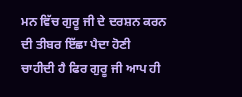ਮਨ ਵਿੱਚ ਗੁਰੂ ਜੀ ਦੇ ਦਰਸ਼ਨ ਕਰਨ ਦੀ ਤੀਬਰ ਇੱਛਾ ਪੈਦਾ ਹੋਣੀ ਚਾਹੀਦੀ ਹੈ ਫਿਰ ਗੁਰੂ ਜੀ ਆਪ ਹੀ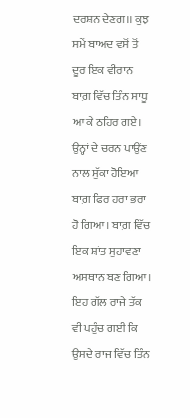ਦਰਸ਼ਨ ਦੇਣਗ।। ਕੁਝ ਸਮੇਂ ਬਾਅਦ ਵਸੋਂ ਤੋਂ ਦੂਰ ਇਕ ਵੀਰਾਨ ਬਾਗ਼ ਵਿੱਚ ਤਿੰਨ ਸਾਧੂ ਆ ਕੇ ਠਹਿਰ ਗਏ। ਉਨ੍ਹਾਂ ਦੇ ਚਰਨ ਪਾਉਂਣ ਨਾਲ ਸੁੱਕਾ ਹੋਇਆ ਬਾਗ਼ ਫਿਰ ਹਰਾ ਭਰਾ ਹੋ ਗਿਆ। ਬਾਗ਼ ਵਿੱਚ ਇਕ ਸ਼ਾਂਤ ਸੁਹਾਵਣਾ ਅਸਥਾਨ ਬਣ ਗਿਆ। ਇਹ ਗੱਲ ਰਾਜੇ ਤੱਕ ਵੀ ਪਹੁੰਚ ਗਈ ਕਿ ਉਸਦੇ ਰਾਜ ਵਿੱਚ ਤਿੰਨ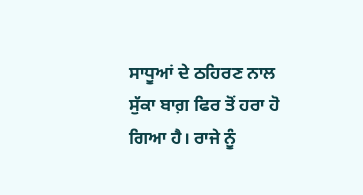ਸਾਧੂਆਂ ਦੇ ਠਹਿਰਣ ਨਾਲ ਸੁੱਕਾ ਬਾਗ਼ ਫਿਰ ਤੋਂ ਹਰਾ ਹੋ ਗਿਆ ਹੈ। ਰਾਜੇ ਨੂੰ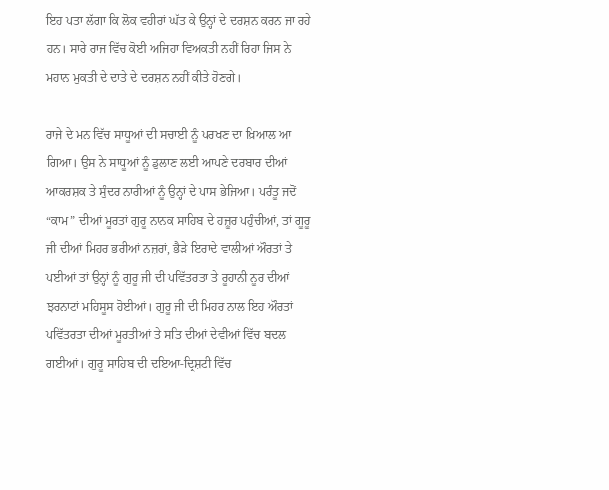ਇਹ ਪਤਾ ਲੱਗਾ ਕਿ ਲੋਕ ਵਹੀਰਾਂ ਘੱਤ ਕੇ ਉਨ੍ਹਾਂ ਦੇ ਦਰਸ਼ਨ ਕਰਨ ਜਾ ਰਹੇ ਹਨ। ਸਾਰੇ ਰਾਜ ਵਿੱਚ ਕੋਈ ਅਜਿਹਾ ਵਿਅਕਤੀ ਨਹੀਂ ਰਿਹਾ ਜਿਸ ਨੇ ਮਹਾਨ ਮੁਕਤੀ ਦੇ ਦਾਤੇ ਦੇ ਦਰਸ਼ਨ ਨਹੀਂ ਕੀਤੇ ਹੋਣਗੇ।

ਰਾਜੇ ਦੇ ਮਨ ਵਿੱਚ ਸਾਧੂਆਂ ਦੀ ਸਚਾਈ ਨੂੰ ਪਰਖਣ ਦਾ ਖ਼ਿਆਲ ਆ ਗਿਆ। ਉਸ ਨੇ ਸਾਧੂਆਂ ਨੂੰ ਡੁਲਾਣ ਲਈ ਆਪਣੇ ਦਰਬਾਰ ਦੀਆਂ ਆਕਰਸ਼ਕ ਤੇ ਸੁੰਦਰ ਨਾਰੀਆਂ ਨੂੰ ਉਨ੍ਹਾਂ ਦੇ ਪਾਸ ਭੇਜਿਆ। ਪਰੰਤੂ ਜਦੋਂ “ਕਾਮ” ਦੀਆਂ ਮੂਰਤਾਂ ਗੁਰੂ ਨਾਨਕ ਸਾਹਿਬ ਦੇ ਹਜ਼ੂਰ ਪਹੁੰਚੀਆਂ, ਤਾਂ ਗੂਰੂ ਜੀ ਦੀਆਂ ਮਿਹਰ ਭਰੀਆਂ ਨਜ਼ਰਾਂ, ਭੈੜੇ ਇਰਾਦੇ ਵਾਲੀਆਂ ਔਰਤਾਂ ਤੇ ਪਈਆਂ ਤਾਂ ਉਨ੍ਹਾਂ ਨੂੰ ਗੁਰੂ ਜੀ ਦੀ ਪਵਿੱਤਰਤਾ ਤੇ ਰੂਹਾਨੀ ਨੂਰ ਦੀਆਂ ਝਰਨਾਟਾਂ ਮਹਿਸੂਸ ਹੋਈਆਂ। ਗੁਰੂ ਜੀ ਦੀ ਮਿਹਰ ਨਾਲ ਇਹ ਔਰਤਾਂ ਪਵਿੱਤਰਤਾ ਦੀਆਂ ਮੂਰਤੀਆਂ ਤੇ ਸਤਿ ਦੀਆਂ ਦੇਵੀਆਂ ਵਿੱਚ ਬਦਲ ਗਈਆਂ। ਗੁਰੂ ਸਾਹਿਬ ਦੀ ਦਇਆ-ਦ੍ਰਿਸ਼ਟੀ ਵਿੱਚ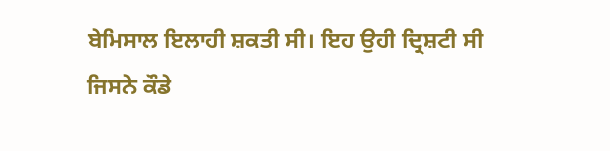ਬੇਮਿਸਾਲ ਇਲਾਹੀ ਸ਼ਕਤੀ ਸੀ। ਇਹ ਉਹੀ ਦ੍ਰਿਸ਼ਟੀ ਸੀ ਜਿਸਨੇ ਕੌਡੇ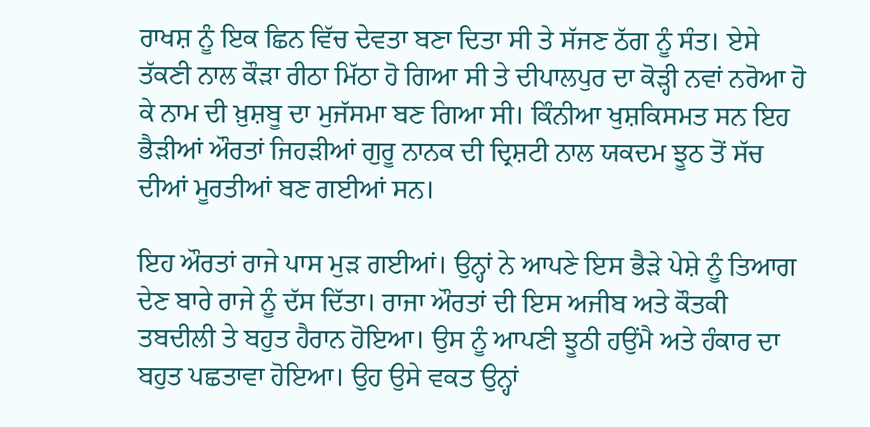ਰਾਖਸ਼ ਨੂੰ ਇਕ ਛਿਨ ਵਿੱਚ ਦੇਵਤਾ ਬਣਾ ਦਿਤਾ ਸੀ ਤੇ ਸੱਜਣ ਠੱਗ ਨੂੰ ਸੰਤ। ਏਸੇ ਤੱਕਣੀ ਨਾਲ ਕੌੜਾ ਰੀਠਾ ਮਿੱਠਾ ਹੋ ਗਿਆ ਸੀ ਤੇ ਦੀਪਾਲਪੁਰ ਦਾ ਕੋੜ੍ਹੀ ਨਵਾਂ ਨਰੋਆ ਹੋ ਕੇ ਨਾਮ ਦੀ ਖ਼ੁਸ਼ਬੂ ਦਾ ਮੁਜੱਸਮਾ ਬਣ ਗਿਆ ਸੀ। ਕਿੰਨੀਆ ਖੁਸ਼ਕਿਸਮਤ ਸਨ ਇਹ ਭੈੜੀਆਂ ਔਰਤਾਂ ਜਿਹੜੀਆਂ ਗੁਰੂ ਨਾਨਕ ਦੀ ਦ੍ਰਿਸ਼ਟੀ ਨਾਲ ਯਕਦਮ ਝੂਠ ਤੋਂ ਸੱਚ ਦੀਆਂ ਮੂਰਤੀਆਂ ਬਣ ਗਈਆਂ ਸਨ।

ਇਹ ਔਰਤਾਂ ਰਾਜੇ ਪਾਸ ਮੁੜ ਗਈਆਂ। ਉਨ੍ਹਾਂ ਨੇ ਆਪਣੇ ਇਸ ਭੈੜੇ ਪੇਸ਼ੇ ਨੂੰ ਤਿਆਗ ਦੇਣ ਬਾਰੇ ਰਾਜੇ ਨੂੰ ਦੱਸ ਦਿੱਤਾ। ਰਾਜਾ ਔਰਤਾਂ ਦੀ ਇਸ ਅਜੀਬ ਅਤੇ ਕੌਤਕੀ ਤਬਦੀਲੀ ਤੇ ਬਹੁਤ ਹੈਰਾਨ ਹੋਇਆ। ਉਸ ਨੂੰ ਆਪਣੀ ਝੂਠੀ ਹਉਂਮੈ ਅਤੇ ਹੰਕਾਰ ਦਾ ਬਹੁਤ ਪਛਤਾਵਾ ਹੋਇਆ। ਉਹ ਉਸੇ ਵਕਤ ਉਨ੍ਹਾਂ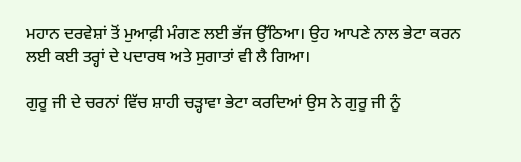ਮਹਾਨ ਦਰਵੇਸ਼ਾਂ ਤੋਂ ਮੁਆਫ਼ੀ ਮੰਗਣ ਲਈ ਭੱਜ ਉੱਠਿਆ। ਉਹ ਆਪਣੇ ਨਾਲ ਭੇਟਾ ਕਰਨ ਲਈ ਕਈ ਤਰ੍ਹਾਂ ਦੇ ਪਦਾਰਥ ਅਤੇ ਸੁਗਾਤਾਂ ਵੀ ਲੈ ਗਿਆ।

ਗੁਰੂ ਜੀ ਦੇ ਚਰਨਾਂ ਵਿੱਚ ਸ਼ਾਹੀ ਚੜ੍ਹਾਵਾ ਭੇਟਾ ਕਰਦਿਆਂ ਉਸ ਨੇ ਗੁਰੂ ਜੀ ਨੂੰ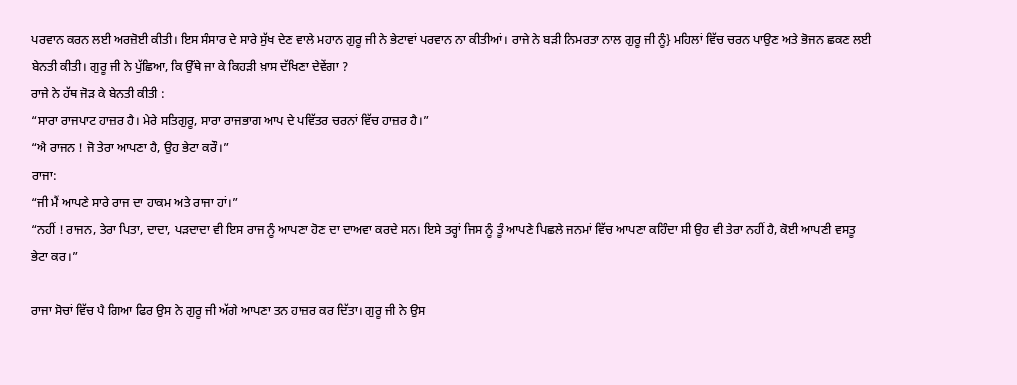ਪਰਵਾਨ ਕਰਨ ਲਈ ਅਰਜ਼ੋਈ ਕੀਤੀ। ਇਸ ਸੰਸਾਰ ਦੇ ਸਾਰੇ ਸੁੱਖ ਦੇਣ ਵਾਲੇ ਮਹਾਨ ਗੁਰੂ ਜੀ ਨੇ ਭੇਟਾਵਾਂ ਪਰਵਾਨ ਨਾ ਕੀਤੀਆਂ। ਰਾਜੇ ਨੇ ਬੜੀ ਨਿਮਰਤਾ ਨਾਲ ਗੁਰੂ ਜੀ ਨੂੰ} ਮਹਿਲਾਂ ਵਿੱਚ ਚਰਨ ਪਾਉਣ ਅਤੇ ਭੋਜਨ ਛਕਣ ਲਈ ਬੇਨਤੀ ਕੀਤੀ। ਗੁਰੂ ਜੀ ਨੇ ਪੁੱਛਿਆ, ਕਿ ਉੱਥੇ ਜਾ ਕੇ ਕਿਹੜੀ ਖ਼ਾਸ ਦੱਖਿਣਾ ਦੇਵੇਂਗਾ ?
ਰਾਜੇ ਨੇ ਹੱਥ ਜੋੜ ਕੇ ਬੇਨਤੀ ਕੀਤੀ :
“ਸਾਰਾ ਰਾਜਪਾਟ ਹਾਜ਼ਰ ਹੈ। ਮੇਰੇ ਸਤਿਗੁਰੂ, ਸਾਰਾ ਰਾਜਭਾਗ ਆਪ ਦੇ ਪਵਿੱਤਰ ਚਰਨਾਂ ਵਿੱਚ ਹਾਜ਼ਰ ਹੈ।”
“ਐ ਰਾਜਨ ! ਜੋ ਤੇਰਾ ਆਪਣਾ ਹੈ, ਉਹ ਭੇਟਾ ਕਰੌ।”
ਰਾਜਾ:
“ਜੀ ਮੈਂ ਆਪਣੇ ਸਾਰੇ ਰਾਜ ਦਾ ਹਾਕਮ ਅਤੇ ਰਾਜਾ ਹਾਂ।”
“ਨਹੀਂ ! ਰਾਜਨ, ਤੇਰਾ ਪਿਤਾ, ਦਾਦਾ, ਪੜਦਾਦਾ ਵੀ ਇਸ ਰਾਜ ਨੂੰ ਆਪਣਾ ਹੋਣ ਦਾ ਦਾਅਵਾ ਕਰਦੇ ਸਨ। ਇਸੇ ਤਰ੍ਹਾਂ ਜਿਸ ਨੂੰ ਤੂੰ ਆਪਣੇ ਪਿਛਲੇ ਜਨਮਾਂ ਵਿੱਚ ਆਪਣਾ ਕਹਿੰਦਾ ਸੀ ਉਹ ਵੀ ਤੇਰਾ ਨਹੀਂ ਹੈ, ਕੋਈ ਆਪਣੀ ਵਸਤੂ ਭੇਟਾ ਕਰ।”

ਰਾਜਾ ਸੋਚਾਂ ਵਿੱਚ ਪੈ ਗਿਆ ਫਿਰ ਉਸ ਨੇ ਗੁਰੂ ਜੀ ਅੱਗੇ ਆਪਣਾ ਤਨ ਹਾਜ਼ਰ ਕਰ ਦਿੱਤਾ। ਗੁਰੂ ਜੀ ਨੇ ਉਸ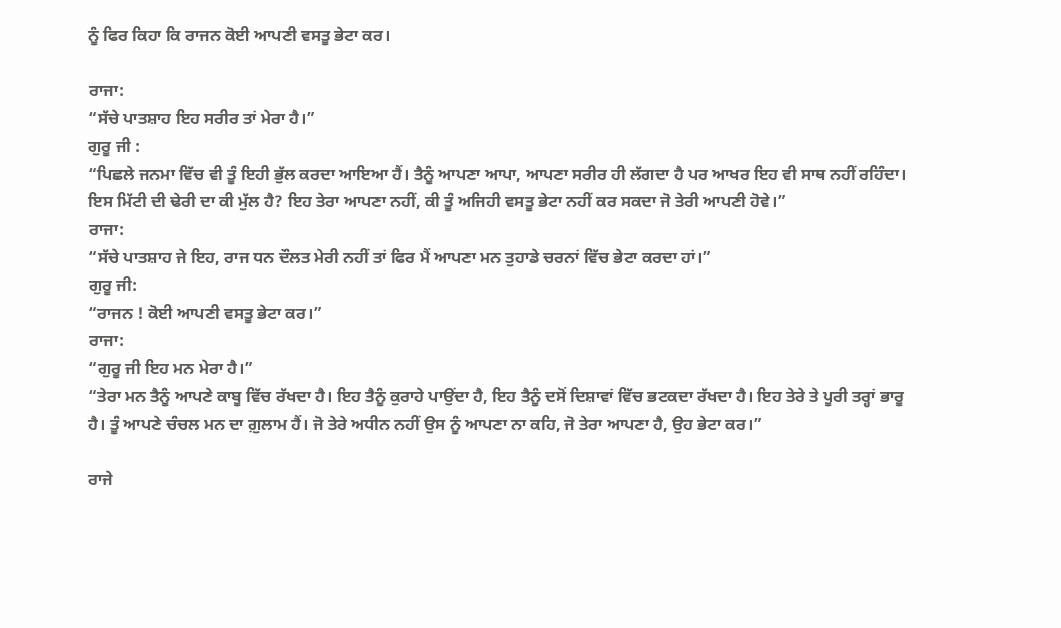ਨੂੰ ਫਿਰ ਕਿਹਾ ਕਿ ਰਾਜਨ ਕੋਈ ਆਪਣੀ ਵਸਤੂ ਭੇਟਾ ਕਰ।

ਰਾਜਾ:
“ਸੱਚੇ ਪਾਤਸ਼ਾਹ ਇਹ ਸਰੀਰ ਤਾਂ ਮੇਰਾ ਹੈ।”
ਗੁਰੂ ਜੀ :
“ਪਿਛਲੇ ਜਨਮਾ ਵਿੱਚ ਵੀ ਤੂੰ ਇਹੀ ਭੁੱਲ ਕਰਦਾ ਆਇਆ ਹੈਂ। ਤੈਨੂੰ ਆਪਣਾ ਆਪਾ, ਆਪਣਾ ਸਰੀਰ ਹੀ ਲੱਗਦਾ ਹੈ ਪਰ ਆਖਰ ਇਹ ਵੀ ਸਾਥ ਨਹੀਂ ਰਹਿੰਦਾ। ਇਸ ਮਿੱਟੀ ਦੀ ਢੇਰੀ ਦਾ ਕੀ ਮੁੱਲ ਹੈ? ਇਹ ਤੇਰਾ ਆਪਣਾ ਨਹੀਂ, ਕੀ ਤੂੰ ਅਜਿਹੀ ਵਸਤੂ ਭੇਟਾ ਨਹੀਂ ਕਰ ਸਕਦਾ ਜੋ ਤੇਰੀ ਆਪਣੀ ਹੋਵੇ।”
ਰਾਜਾ:
“ਸੱਚੇ ਪਾਤਸ਼ਾਹ ਜੇ ਇਹ, ਰਾਜ ਧਨ ਦੌਲਤ ਮੇਰੀ ਨਹੀਂ ਤਾਂ ਫਿਰ ਮੈਂ ਆਪਣਾ ਮਨ ਤੁਹਾਡੇ ਚਰਨਾਂ ਵਿੱਚ ਭੇਟਾ ਕਰਦਾ ਹਾਂ।”
ਗੁਰੂ ਜੀ:
“ਰਾਜਨ ! ਕੋਈ ਆਪਣੀ ਵਸਤੂ ਭੇਟਾ ਕਰ।”
ਰਾਜਾ:
“ਗੁਰੂ ਜੀ ਇਹ ਮਨ ਮੇਰਾ ਹੈ।”
“ਤੇਰਾ ਮਨ ਤੈਨੂੰ ਆਪਣੇ ਕਾਬੂ ਵਿੱਚ ਰੱਖਦਾ ਹੈ। ਇਹ ਤੈਨੂੰ ਕੁਰਾਹੇ ਪਾਉਂਦਾ ਹੈ, ਇਹ ਤੈਨੂੰ ਦਸੋਂ ਦਿਸ਼ਾਵਾਂ ਵਿੱਚ ਭਟਕਦਾ ਰੱਖਦਾ ਹੈ। ਇਹ ਤੇਰੇ ਤੇ ਪੂਰੀ ਤਰ੍ਹਾਂ ਭਾਰੂ ਹੈ। ਤੂੰ ਆਪਣੇ ਚੰਚਲ ਮਨ ਦਾ ਗ਼ੁਲਾਮ ਹੈਂ। ਜੋ ਤੇਰੇ ਅਧੀਨ ਨਹੀਂ ਉਸ ਨੂੰ ਆਪਣਾ ਨਾ ਕਹਿ, ਜੋ ਤੇਰਾ ਆਪਣਾ ਹੈ, ਉਹ ਭੇਟਾ ਕਰ।”

ਰਾਜੇ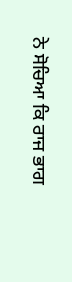ਨੇ ਸੋਚਿਆ ਕਿ ਰਾਜ ਭਾਗ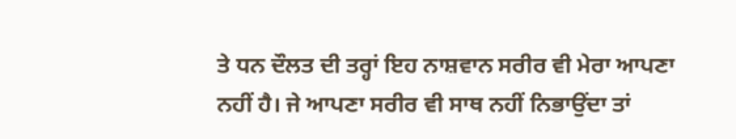ਤੇ ਧਨ ਦੌਲਤ ਦੀ ਤਰ੍ਹਾਂ ਇਹ ਨਾਸ਼ਵਾਨ ਸਰੀਰ ਵੀ ਮੇਰਾ ਆਪਣਾ ਨਹੀਂ ਹੈ। ਜੇ ਆਪਣਾ ਸਰੀਰ ਵੀ ਸਾਥ ਨਹੀਂ ਨਿਭਾਉਂਦਾ ਤਾਂ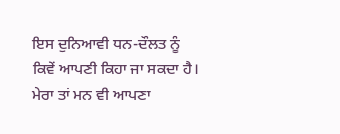ਇਸ ਦੁਨਿਆਵੀ ਧਨ-ਦੌਲਤ ਨੂੰ ਕਿਵੇਂ ਆਪਣੀ ਕਿਹਾ ਜਾ ਸਕਦਾ ਹੈ। ਮੇਰਾ ਤਾਂ ਮਨ ਵੀ ਆਪਣਾ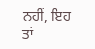ਨਹੀਂ, ਇਹ ਤਾਂ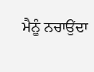ਮੈਨੂੰ ਨਚਾਉਂਦਾ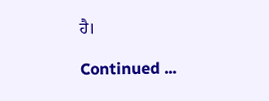ਹੈ।

Continued ...